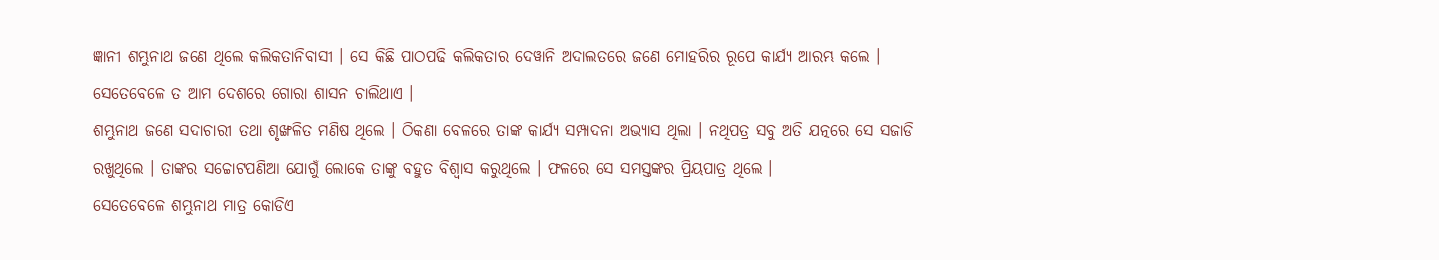ଜ୍ଞାନୀ ଶମ୍ଭୁନାଥ ଜଣେ ଥିଲେ କଲିକତାନିବାସୀ । ସେ କିଛି ପାଠପଢି କଲିକତାର ଦେୱାନି ଅଦାଲତରେ ଜଣେ ମୋହରିର ରୂପେ କାର୍ଯ୍ୟ ଆରମ୍ଭ କଲେ । ସେତେବେଳେ ତ ଆମ ଦେଶରେ ଗୋରା ଶାସନ ଚାଲିଥାଏ ।
ଶମ୍ଭୁନାଥ ଜଣେ ସଦାଚାରୀ ତଥା ଶୃଙ୍ଖଳିତ ମଣିଷ ଥିଲେ । ଠିକଣା ବେଳରେ ତାଙ୍କ କାର୍ଯ୍ୟ ସମ୍ପାଦନା ଅଭ୍ୟାସ ଥିଲା । ନଥିପତ୍ର ସବୁ ଅତି ଯତ୍ନରେ ସେ ସଜାଡି ରଖୁଥିଲେ । ତାଙ୍କର ସଚ୍ଚୋଟପଣିଆ ଯୋଗୁଁ ଲୋକେ ତାଙ୍କୁ ବହୁତ ବିଶ୍ୱାସ କରୁଥିଲେ । ଫଳରେ ସେ ସମସ୍ତଙ୍କର ପ୍ରିୟପାତ୍ର ଥିଲେ ।
ସେତେବେଳେ ଶମ୍ଭୁନାଥ ମାତ୍ର କୋଡିଏ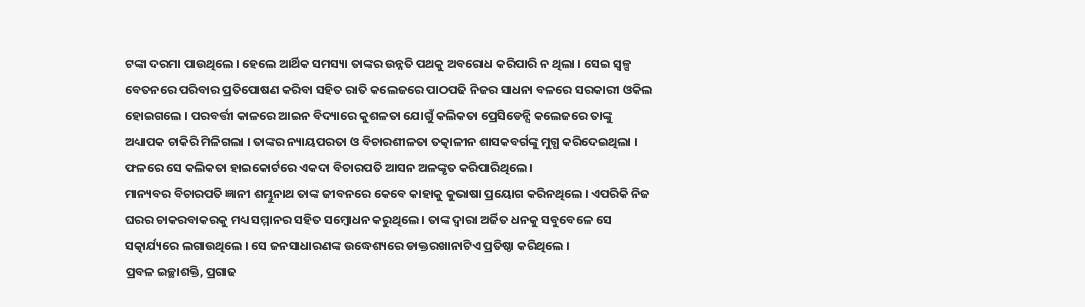ଟଙ୍କା ଦରମା ପାଉଥିଲେ । ହେଲେ ଆର୍ଥିକ ସମସ୍ୟା ତାଙ୍କର ଉନ୍ନତି ପଥକୁ ଅବରୋଧ କରିପାରି ନ ଥିଲା । ସେଇ ସ୍ୱଳ୍ପ ବେତନରେ ପରିବାର ପ୍ରତିପୋଷଣ କରିବା ସହିତ ରାତି କଲେଜରେ ପାଠପଢି ନିଜର ସାଧନା ବଳରେ ସରକାରୀ ଓକିଲ ହୋଇଗଲେ । ପରବର୍ତ୍ତୀ କାଳରେ ଆଇନ ବିଦ୍ୟାରେ କୁଶଳତା ଯୋଗୁଁ କଲିକତା ପ୍ରେସିଡେନ୍ସି କଲେଜରେ ତାଙ୍କୁ ଅଧ୍ୟାପକ ଚାକିରି ମିଳିଗଲା । ତାଙ୍କର ନ୍ୟାୟପରତା ଓ ବିଚାରଶୀଳତା ତତ୍କାଳୀନ ଶାସକବର୍ଗଙ୍କୁ ମୁଗ୍ଧ କରିଦେଇଥିଲା । ଫଳରେ ସେ କଲିକତା ହାଇକୋର୍ଟରେ ଏକଦା ବିଚାରପତି ଆସନ ଅଳଙ୍କୃତ କରିପାରିଥିଲେ ।
ମାନ୍ୟବର ବିଚାରପତି ଜ୍ଞାନୀ ଶମ୍ଭୁନାଥ ତାଙ୍କ ଜୀବନରେ କେବେ କାହାକୁ କୁଭାଷା ପ୍ରୟୋଗ କରିନଥିଲେ । ଏପରିକି ନିଜ ଘରର ଚାକରବାକରକୁ ମଧ୍ୟ ସମ୍ମାନର ସହିତ ସମ୍ବୋଧନ କରୁଥିଲେ । ତାଙ୍କ ଦ୍ୱାରା ଅର୍ଜିତ ଧନକୁ ସବୁବେଳେ ସେ ସତ୍କାର୍ଯ୍ୟରେ ଲଗାଉଥିଲେ । ସେ ଜନସାଧାରଣଙ୍କ ଉଦ୍ଧେଶ୍ୟରେ ଡାକ୍ତରଖାନାଟିଏ ପ୍ରତିଷ୍ଠା କରିଥିଲେ ।
ପ୍ରବଳ ଇଚ୍ଛାଶକ୍ତି, ପ୍ରଗାଢ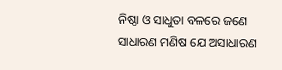ନିଷ୍ଠା ଓ ସାଧୁତା ବଳରେ ଜଣେ ସାଧାରଣ ମଣିଷ ଯେ ଅସାଧାରଣ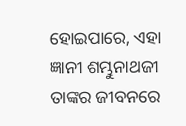ହୋଇପାରେ, ଏହା ଜ୍ଞାନୀ ଶମ୍ଭୁନାଥଜୀ ତାଙ୍କର ଜୀବନରେ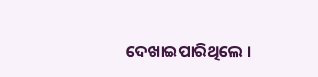ଦେଖାଇପାରିଥିଲେ ।